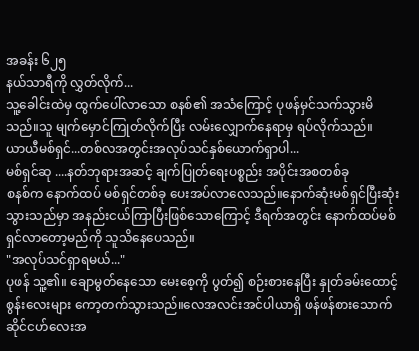အခန်း ၆၂၅
နယ်သာရီကို လွှတ်လိုက်...
သူ့ခေါင်းထဲမှ ထွက်ပေါ်လာသော စနစ်၏ အသံကြောင့် ပုဖန်မှင်သက်သွားမိသည်။သူ မျက်မှောင်ကြုတ်လိုက်ပြီး လမ်းလျှောက်နေရာမှ ရပ်လိုက်သည်။
ယာယီမစ်ရှင်...တစ်လအတွင်းအလုပ်သင်နှစ်ယောက်ရှာပါ...
မစ်ရှင်ဆု ....နတ်ဘုရားအဆင့် ချက်ပြုတ်ရေးပစ္စည်း အပိုင်းအစတစ်ခု
စနစ်က နောက်ထပ် မစ်ရှင်တစ်ခု ပေးအပ်လာလေသည်။နောက်ဆုံးမစ်ရှင်ပြီးဆုံးသွားသည်မှာ အနည်းငယ်ကြာပြီးဖြစ်သောကြောင့် ဒီရက်အတွင်း နောက်ထပ်မစ်ရှင်လာတော့မည်ကို သူသိနေပေသည်။
"အလုပ်သင်ရှာရမယ်..."
ပုဖန် သူ့၏။ ချောမွတ်နေသော မေးစေ့ကို ပွတ်၍ စဉ်းစားနေပြီး နှုတ်ခမ်းထောင့်စွန်းလေးများ ကော့တက်သွားသည်။လေအလင်းအင်ပါယာရှိ ဖန်ဖန်စားသောက်ဆိုင်ငဟ်လေးအ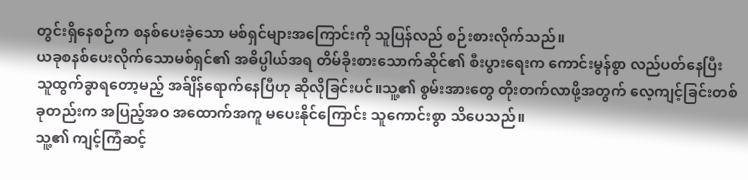တွင်းရှိနေစဉ်က စနစ်ပေးခဲ့သော မစ်ရှင်များအကြောင်းကို သူပြန်လည် စဉ်းစားလိုက်သည်။
ယခုစနစ်ပေးလိုက်သောမစ်ရှင်၏ အဓိပ္ပါယ်အရ တိမ်ခိုးစားသောက်ဆိုင်၏ စီးပွားရေးက ကောင်းမွန်စွာ လည်ပတ်နေပြီး သူထွက်ခွာရတော့မည့် အခ်ျိန်ရောက်နေပြီဟု ဆိုလိုခြင်းပင်။သူ့၏ စွမ်းအားတွေ တိုးတက်လာဖို့အတွက် လေ့ကျင့်ခြင်းတစ်ခုတည်းက အပြည့်အဝ အထောက်အကူ မပေးနိုင်ကြောင်း သူကောင်းစွာ သိပေသည်။
သူ့၏ ကျင့်ကြံဆင့်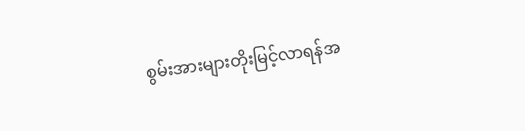စွမ်းအားများတိုးမြင့်လာရန်အ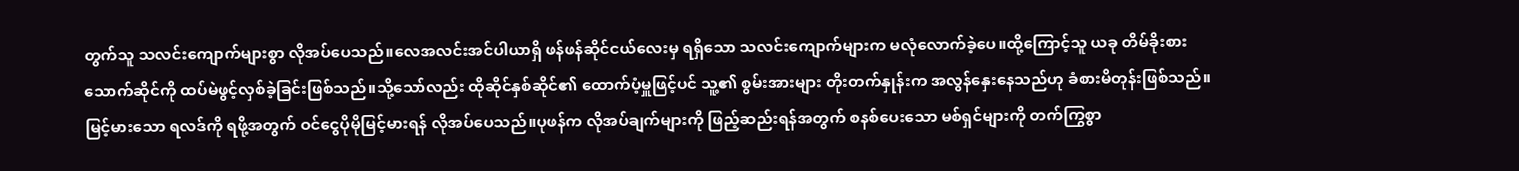တွက်သူ သလင်းကျောက်များစွာ လိုအပ်ပေသည်။လေအလင်းအင်ပါယာရှိ ဖန်ဖန်ဆိုင်ငယ်လေးမှ ရရှိသော သလင်းကျောက်များက မလုံလောက်ခဲ့ပေ။ထို့ကြောင့်သူ ယခု တိမ်ခိုးစားသောက်ဆိုင်ကို ထပ်မဲဖွင့်လှစ်ခဲ့ခြင်းဖြစ်သည်။သို့သော်လည်း ထိုဆိုင်နှစ်ဆိုင်၏ ထောက်ပံ့မှူဖြင့်ပင် သူ့၏ စွမ်းအားများ တိုးတက်နှုန်းက အလွန်နှေးနေသည်ဟု ခံစားမိတုန်းဖြစ်သည်။
မြင့်မားသော ရလဒ်ကို ရဖို့အတွက် ဝင်ငွေပိုမိုမြင့်မားရန် လိုအပ်ပေသည်။ပုဖန်က လိုအပ်ချက်များကို ဖြည့်ဆည်းရန်အတွက် စနစ်ပေးသော မစ်ရှင်များကို တက်ကြွစွာ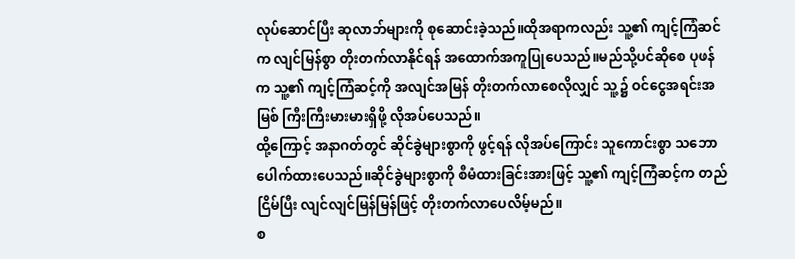လုပ်ဆောင်ပြီး ဆုလာဘ်များကို စုဆောင်းခဲ့သည်။ထိုအရာကလည်း သူ့၏ ကျင့်ကြံဆင်က လျင်မြန်စွာ တိုးတက်လာနိုင်ရန် အထောက်အကူပြုပေသည်။မည်သို့ပင်ဆိုစေ ပုဖန်က သူ့၏ ကျင့်ကြံဆင့်ကို အလျင်အမြန် တိုးတက်လာစေလိုလျှင် သူ့၌ ဝင်ငွေအရင်းအမြစ် ကြီးကြီးမားမားရှိဖို့ လိုအပ်ပေသည်။
ထို့ကြောင့် အနာဂတ်တွင် ဆိုင်ခွဲများစွာကို ဖွင့်ရန် လိုအပ်ကြောင်း သူကောင်းစွာ သဘောပေါက်ထားပေသည်။ဆိုင်ခွဲများစွာကို စီမံထားခြင်းအားဖြင့် သူ့၏ ကျင့်ကြံဆင့်က တည်ငြိမ်ပြီး လျင်လျင်မြန်မြန်ဖြင့် တိုးတက်လာပေလိမ့်မည်။
စ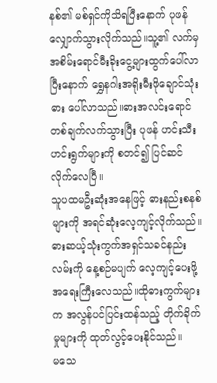နစ်၏ မစ်ရှင်ကိုသိရပြီးနောက် ပုဖန် လျှောက်သွားလိုက်သည်။သူ့၏ လက်မှ အစိမ်းရောင်မီးခိုးငွေ့များထွက်ပေါ်လာပြီးနောက် ရွှေနဂါးအရိုးမီးဖိုချောင်သုံးဓား ပေါ်လာသည်။ဓားအလင်းရောင်တစ်ချက်လက်သွားပြီး ပုဖန် ဟင်းသီးဟင်းရွက်များကို စတင်၍ ပြင်ဆင်လိုက်လေပြီ။
သူပထမဦးဆုံးအနေဖြင့် ဓားနည်းစနစ်များကို အရင်ဆုံးလေ့ကျင့်လိုက်သည်။ဓားဆယ့်သုံးကွက်အရှင်သခင်နည်းလမ်းကို နေ့စဉ်မပျက် လေ့ကျင့်ပေးဖို့ အရေးကြီးလေသည်။ထိုဓားကွက်များက အလွန်ပင်ပြင်းထန်သည့် တိုက်ခိုက်မှုများကို ထုတ်လွင့်ပေးနိုင်သည်။
မသေ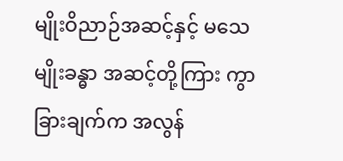မျိုးဝိညာဉ်အဆင့်နှင့် မသေမျိုးခန္ဓာ အဆင့်တို့ကြား ကွာခြားချက်က အလွန်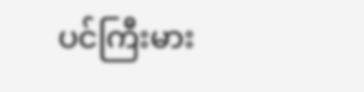ပင်ကြီးမား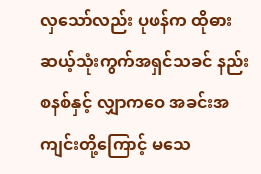လှသော်လည်း ပုဖန်က ထိုဓားဆယ့်သုံးကွက်အရှင်သခင် နည်းစနစ်နှင့် လျှာကဝေ အခင်းအကျင်းတို့ကြောင့် မသေ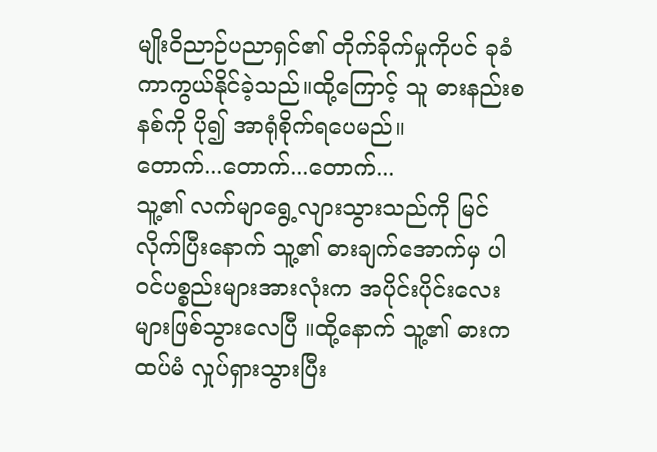မျိုးဝိညာဉ်ပညာရှင်၏ တိုက်ခိုက်မှုကိုပင် ခုခံကာကွယ်နိုင်ခဲ့သည်။ထို့ကြောင့် သူ ဓားနည်းစနစ်ကို ပို၍ အာရုံစိုက်ရပေမည်။
တောက်...တောက်...တောက်...
သူ့၏ လက်မျာရွေ့လျားသွားသည်ကို မြင်လိုက်ပြီးနောက် သူ့၏ ဓားချက်အောက်မှ ပါဝင်ပစ္စည်းများအားလုံးက အပိုင်းပိုင်းလေးများဖြစ်သွားလေပြီ ။ထို့နောက် သူ့၏ ဓားက ထပ်မံ လှုပ်ရှားသွားပြီး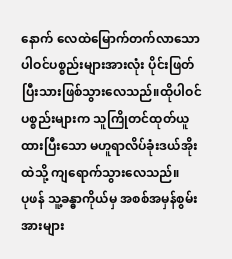နောက် လေထဲမြောက်တက်လာသော ပါဝင်ပစ္စည်းများအားလုံး ပိုင်းဖြတ်ပြီးသားဖြစ်သွားလေသည်။ထိုပါဝင်ပစ္စည်းများက သူကြိုတင်ထုတ်ယူထားပြီးသော မဟူရာလိပ်ခုံးဒယ်အိုးထဲသို့ ကျရောက်သွားလေသည်။
ပုဖန် သူ့ခန္ဓာကိုယ်မှ အစစ်အမှန်စွမ်းအားများ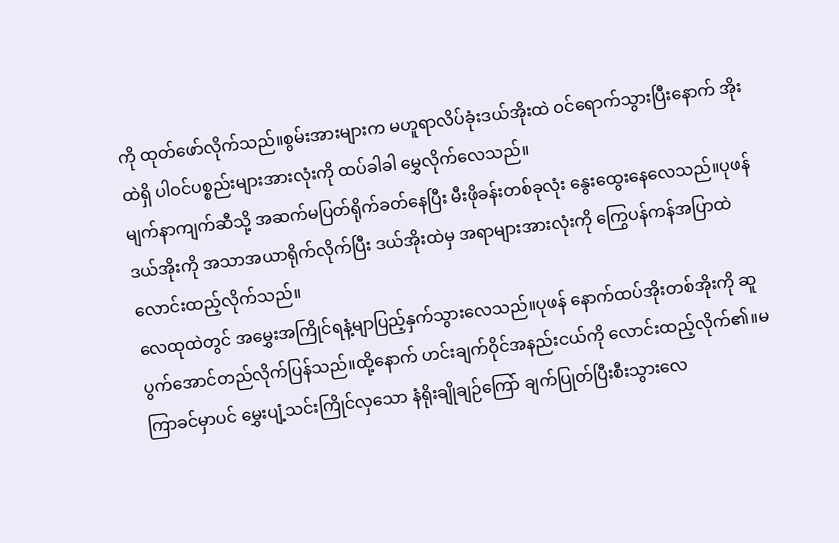ကို ထုတ်ဖော်လိုက်သည်။စွမ်းအားများက မဟူရာလိပ်ခုံးဒယ်အိုးထဲ ဝင်ရောက်သွားပြီးနောက် အိုးထဲရှိ ပါဝင်ပစ္စည်းများအားလုံးကို ထပ်ခါခါ မွှေလိုက်လေသည်။
မျက်နာကျက်ဆီသို့ အဆက်မပြတ်ရိုက်ခတ်နေပြီး မီးဖိုခန်းတစ်ခုလုံး နွေးထွေးနေလေသည်။ပုဖန် ဒယ်အိုးကို အသာအယာရိုက်လိုက်ပြီး ဒယ်အိုးထဲမှ အရာများအားလုံးကို ကြွေပန်ကန်အပြာထဲ လောင်းထည့်လိုက်သည်။
လေထုထဲတွင် အမွှေးအကြိုင်ရနံ့မျာပြည့်နှက်သွားလေသည်။ပုဖန် နောက်ထပ်အိုးတစ်အိုးကို ဆူပွက်အောင်တည်လိုက်ပြန်သည်။ထို့နောက် ဟင်းချက်ဝိုင်အနည်းငယ်ကို လောင်းထည့်လိုက်၏။မကြာခင်မှာပင် မွှေးပျံ့သင်းကြိုင်လှသော နံရိုးချိုချဉ်ကြော် ချက်ပြုတ်ပြီးစီးသွားလေ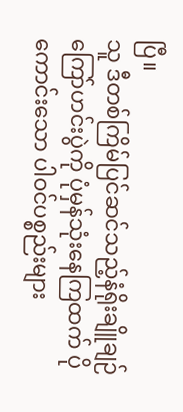ပြီ။
သူ ဒီတစ်ကြိမ်ပြင်ဆင်သည့်နံရိုးချိူချဉ်ကြော်ဟင်းပွဲကို ပုံမှန်သုံးနေကြထက် ပိုကောင်းသော ပါဝင်ပစ္စည်းများ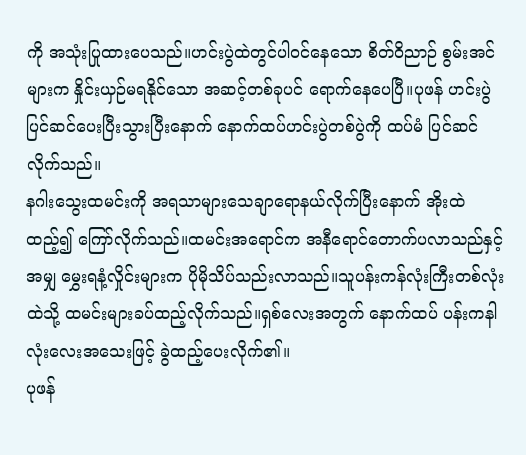ကို အသုံးပြုထားပေသည်။ဟင်းပွဲထဲတွင်ပါဝင်နေသော စိတ်ဝိညာဉ် စွမ်းအင်များက နှိုင်းယှဉ်မရနိုင်သော အဆင့်တစ်ခုပင် ရောက်နေပေပြီ။ပုဖန် ဟင်းပွဲပြင်ဆင်ပေးပြီးသွားပြီးနောက် နောက်ထပ်ဟင်းပွဲတစ်ပွဲကို ထပ်မံ ပြင်ဆင်လိုက်သည်။
နဂါးသွေးထမင်းကို အရသာများသေချာရောနယ်လိုက်ပြီးနောက် အိုးထဲထည့်၍ ကြော်လိုက်သည်။ထမင်းအရောင်က အနီရောင်တောက်ပလာသည်နှင့်အမျှ မွှေးရနံ့လှိုင်းများက ပိုမိုသိပ်သည်းလာသည်။သူပန်းကန်လုံးကြီးတစ်လုံးထဲသို့ ထမင်းများခပ်ထည့်လိုက်သည်။ရှစ်လေးအတွက် နောက်ထပ် ပန်းကနါလုံးလေးအသေးဖြင့် ခွဲထည့်ပေးလိုက်၏။
ပုဖန်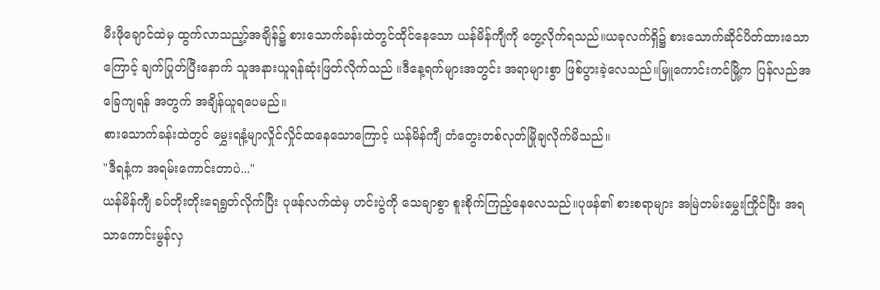မီးဖိုချောင်ထဲမှ ထွက်လာသည့ာ့်အချိန်၌ စားသောက်ခန်းထဲတွင်ထိုင်နေသော ယန်မိန်ကျီကို တွေ့လိုက်ရသည်။ယခုလက်ရှိ၌ စားသောက်ဆိုင်ပိတ်ထားသောကြောင့် ချက်ပြုတ်ပြီးနောက် သူအနားယူရန်ဆုံးဖြတ်လိုက်သည် ။ဒီနေ့ရက်များအတွင်း အရာများစွာ ဖြစ်ပွားခဲ့လေသည်။မြူကောင်းကင်မြို့က ပြန်လည်အခြေကျရန် အတွက် အချိန်ယူရပေမည်။
စားသောက်ခန်းထဲတွင် မွှေးရနံ့မျာလှိုင်လှိုင်ထနေသောကြောင့် ယန်မိန်ကျီ တံတွေးတစ်လုတ်မြိုချလိုက်မိသည်။
"ဒီရနံ့က အရမ်းကောင်းတာပဲ..."
ယန်မိန်ကျီ ခပ်တိုးတိုးရေရွတ်လိုက်ပြီး ပုဖန်လက်ထဲမှ ဟင်းပွဲကို သေချာစွာ စူးစိုက်ကြည့်နေလေသည်။ပုဖန်၏ စားစရာများ အမြဲတမ်းမွှေးကြိုင်ပြီး အရသာကောင်းမွန်လှ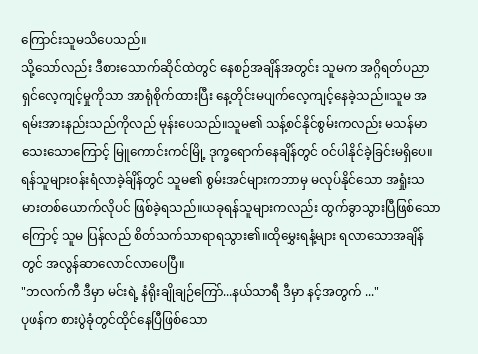ကြောင်းသူမသိပေသည်။
သို့သော်လည်း ဒီစားသောက်ဆိုင်ထဲတွင် နေစဉ်အချိန်အတွင်း သူမက အဂ္ဂိရတ်ပညာရှင်လေ့ကျင့်မှုကိုသာ အာရုံစိုက်ထားပြီး နေ့တိုင်းမပျက်လေ့ကျင့်နေခဲ့သည်။သူမ အရမ်းအားနည်းသည်ကိုလည် မုန်းပေသည်။သူမ၏ သန့်စင်နိုင်စွမ်းကလည်း မသန်မာသေးသောကြောင့် မြူကောင်းကင်မြို့ ဒုက္ခရောက်နေချိန်တွင် ဝင်ပါနိုင်ခဲ့ခြင်းမရှိပေ။
ရန်သူများဝန်းရံလာခဲ့ခ်ျိန်တွင် သူမ၏ စွမ်းအင်များကဘာမှ မလုပ်နိုင်သော အရှုံးသမားတစ်ယောက်လိုပင် ဖြစ်ခဲ့ရသည်။ယခုရန်သူများကလည်း ထွက်ခွာသွားပြီဖြစ်သောကြောင့် သူမ ပြန်လည် စိတ်သက်သာရာရသွား၏။ထိုမွှေးရနံ့များ ရလာသောအချိန်တွင် အလွန်ဆာလောင်လာပေပြီ။
"ဘလက်ကီ ဒီမှာ မင်းရဲ့ နံရိုးချိုချဉ်ကြော်...နယ်သာရီ ဒီမှာ နင့်အတွက် ..."
ပုဖန်က စားပွဲခုံတွင်ထိုင်နေပြီဖြစ်သော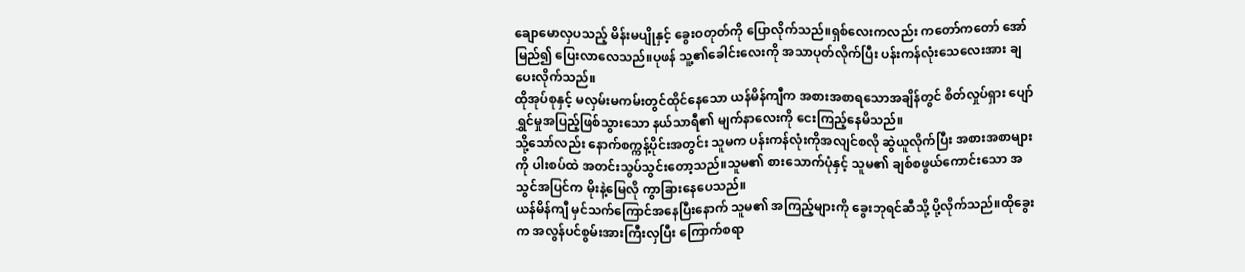ချောမောလှပသည့် မိန်းမပျိုနှင့် ခွေးဝတုတ်ကို ပြောလိုက်သည်။ရှစ်လေးကလည်း ကတော်ကတော် အော်မြည်၍ ပြေးလာလေသည်။ပုဖန် သူ့၏ခေါင်းလေးကို အသာပုတ်လိုက်ပြီး ပန်းကန်လုံးသေလေးအား ချပေးလိုက်သည်။
ထိုအုပ်စုနှင့် မလှမ်းမကမ်းတွင်ထိုင်နေသော ယန်မိန်ကျီက အစားအစာရသောအချိန်တွင် စိတ်လှုပ်ရှား ပျော်ရွှင်မှုအပြည့်ဖြစ်သွားသော နယ်သာရီ၏ မျက်နာလေးကို ငေးကြည့်နေမိသည်။
သို့သော်လည်း နောက်စက္ကန့်ပိုင်းအတွင်း သူမက ပန်းကန်လုံးကိုအလျင်စလို ဆွဲယူလိုက်ပြီး အစားအစာများကို ပါးစပ်ထဲ အတင်းသွပ်သွင်းတော့သည်။သူမ၏ စားသောက်ပုံနှင့် သူမ၏ ချစ်စဖွယ်ကောင်းသော အသွင်အပြင်က မိုးနဲ့မြေလို ကွာခြားနေပေသည်။
ယန်မိန်ကျီ မှင်သက်ကြောင်အနေပြီးနောက် သူမ၏ အကြည့်များကို ခွေးဘုရင်ဆီသို့ ပို့လိုက်သည်။ထိုခွေးက အလွန်ပင်စွမ်းအားကြီးလှပြီး ကြောက်စရာ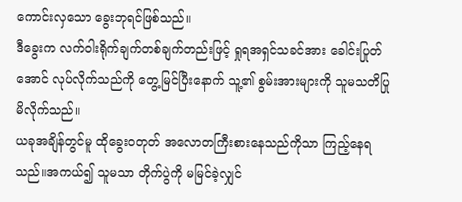ကောင်းလှသော ခွေးဘုရင်ဖြစ်သည်။
ဒီခွေးက လက်ဝါးရိုက်ချက်တစ်ချက်တည်းဖြင့် ရှုရအရှင်သခင်အား ခေါင်းပြုတ်အောင် လုပ်လိုက်သည်ကို တွေ့မြင်ပြီးနောက် သူ့၏ စွမ်းအားများကို သူမသတိပြုမိလိုက်သည်။
ယခုအချိန်တွင်မူ ထိုခွေးဝတုတ် အလောတကြီးစားနေသည်ကိုသာ ကြည့်နေရသည်။အကယ်၍ သူမသာ တိုက်ပွဲကို မမြင်ခဲ့လျှင်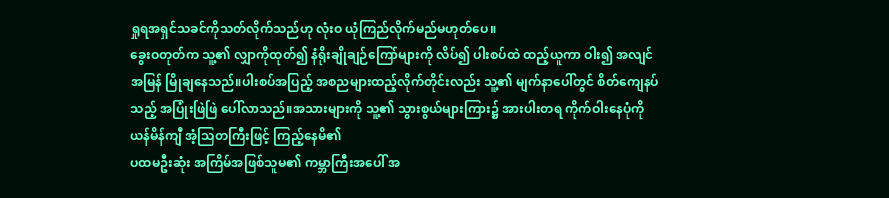ရှုရအရှင်သခင်ကိုသတ်လိုက်သည်ဟု လုံးဝ ယုံကြည်လိုက်မည်မဟုတ်ပေ။
ခွေးဝတုတ်က သူ့၏ လျှာကိုထုတ်၍ နံရိုးချိုချဉ်ကြော်များကို လိပ်၍ ပါးစပ်ထဲ ထည့်ယူကာ ဝါး၍ အလျင်အမြန် မြိုချနေသည်။ပါးစပ်အပြည့် အစညများထည့်လိုက်တိုင်းလည်း သူ့၏ မျက်နာပေါ်တွင် စိတ်ကျေနပ်သည့် အပြုံးဖြဲဖြဲ ပေါ်လာသည်။အသားများကို သူ့၏ သွားစွယ်များကြား၌ အားပါးတရ ကိုက်ဝါးနေပုံကို ယန်မိန်ကျီ အံ့သြတကြီးဖြင့် ကြည့်နေမိ၏
ပထမဦးဆုံး အကြိမ်အဖြစ်သူမ၏ ကမ္ဘာကြီးအပေါ် အ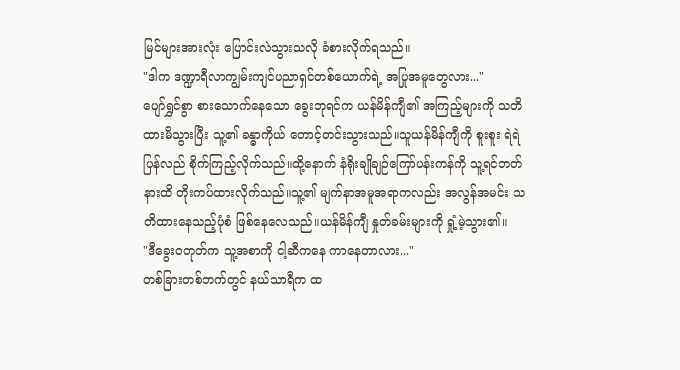မြင်များအားလုံး ပြောင်းလဲသွားသလို ခံစားလိုက်ရသည်။
"ဒါက ဒဏ္ဍာရီလာကျွမ်းကျင်ပညာရှင်တစ်ယောက်ရဲ့ အပြုအမူတွေလား..."
ပျော်ရွှင်စွာ စားသောက်နေသော ခွေးဘုရင်က ယန်မိန်ကျီ၏ အကြည့်များကို သတိထားမိသွားပြီး သူ့၏ ခန္ဓာကိုယ် တောင့်တင်းသွားသည်။သူယန်မိန်ကျီကို စူးစူး ရဲရဲ ပြန်လည် စိုက်ကြည့်လိုက်သည်။ထို့နောက် နံရိုးချိုချဉ်ကြော်ပန်းကန်ကို သူ့ရင်ဘတ်နားထိ တိုးကပ်ထားလိုက်သည်။သူ့၏ မျက်နာအမူအရာကလည်း အလွန်အမင်း သတိထားနေသည့်ပုံစံ ဖြစ်နေလေသည်။ယန်မိန်ကျီ နှုတ်ခမ်းများကို ရှုံ့မဲ့သွား၏။
"ဒီခွေးဝတုတ်က သူ့အစာကို ငါ့ဆီကနေ ကာနေတာလား..."
တစ်ခြားတစ်ဘက်တွင် နယ်သာရီက ထ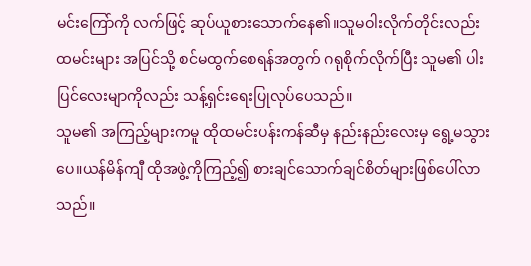မင်းကြော်ကို လက်ဖြင့် ဆုပ်ယူစားသောက်နေ၏။သူမဝါးလိုက်တိုင်းလည်း ထမင်းများ အပြင်သို့ စင်မထွက်စေရန်အတွက် ဂရုစိုက်လိုက်ပြီး သူမ၏ ပါးပြင်လေးမျာကိုလည်း သန့်ရှင်းရေးပြုလုပ်ပေသည်။
သူမ၏ အကြည့်များကမူ ထိုထမင်းပန်းကန်ဆီမှ နည်းနည်းလေးမှ ရွေ့မသွားပေ။ယန်မိန်ကျီ ထိုအဖွဲ့ကိုကြည့်၍ စားချင်သောက်ချင်စိတ်များဖြစ်ပေါ်လာသည်။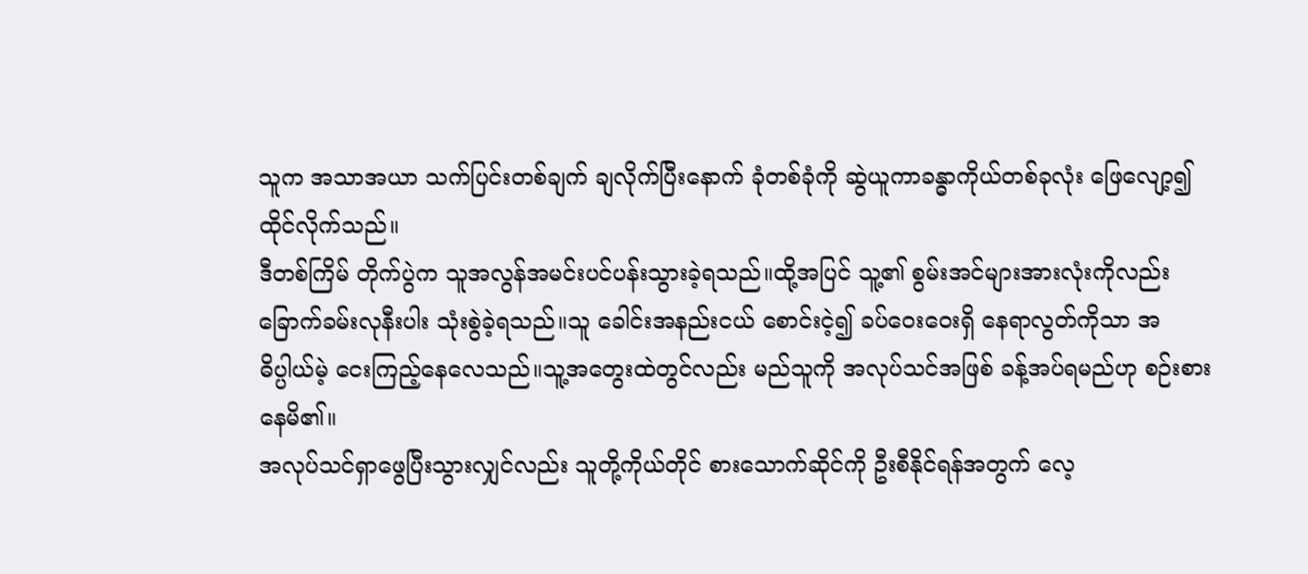သူက အသာအယာ သက်ပြင်းတစ်ချက် ချလိုက်ပြီးနောက် ခုံတစ်ခုံကို ဆွဲယူကာခန္ဓာကိုယ်တစ်ခုလုံး ဖြေလျော့၍ ထိုင်လိုက်သည်။
ဒီတစ်ကြိမ် တိုက်ပွဲက သူအလွန်အမင်းပင်ပန်းသွားခဲ့ရသည်။ထို့အပြင် သူ့၏ စွမ်းအင်များအားလုံးကိုလည်း ခြောက်ခမ်းလုနီးပါး သုံးစွဲခဲ့ရသည်။သူ ခေါင်းအနည်းငယ် စောင်းငဲ့၍ ခပ်ဝေးဝေးရှိ နေရာလွတ်ကိုသာ အဓိပ္ပါယ်မဲ့ ငေးကြည့်နေလေသည်။သူ့အတွေးထဲတွင်လည်း မည်သူကို အလုပ်သင်အဖြစ် ခန့်အပ်ရမည်ဟု စဉ်းစားနေမိ၏။
အလုပ်သင်ရှာဖွေပြီးသွားလျှင်လည်း သူတို့ကိုယ်တိုင် စားသောက်ဆိုင်ကို ဦးစီနိုင်ရန်အတွက် လေ့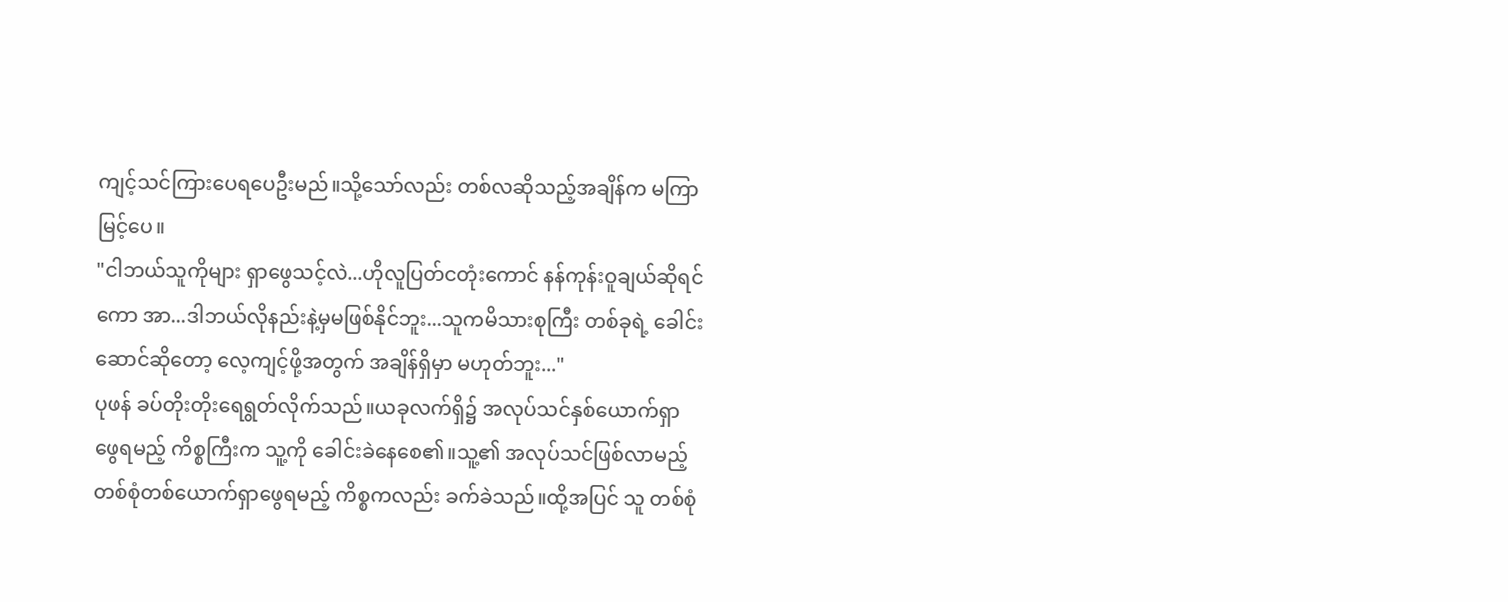ကျင့်သင်ကြားပေရပေဦးမည်။သို့သော်လည်း တစ်လဆိုသည့်အချိန်က မကြာမြင့်ပေ။
"ငါဘယ်သူကိုများ ရှာဖွေသင့်လဲ...ဟိုလူပြတ်ငတုံးကောင် နန်ကုန်းဝူချယ်ဆိုရင်ကော အာ...ဒါဘယ်လိုနည်းနဲ့မှမဖြစ်နိုင်ဘူး...သူကမိသားစုကြီး တစ်ခုရဲ့ ခေါင်းဆောင်ဆိုတော့ လေ့ကျင့်ဖို့အတွက် အချိန်ရှိမှာ မဟုတ်ဘူး..."
ပုဖန် ခပ်တိုးတိုးရေရွတ်လိုက်သည်။ယခုလက်ရှိ၌ အလုပ်သင်နှစ်ယောက်ရှာဖွေရမည့် ကိစ္စကြီးက သူ့ကို ခေါင်းခဲနေစေ၏။သူ့၏ အလုပ်သင်ဖြစ်လာမည့် တစ်စုံတစ်ယောက်ရှာဖွေရမည့် ကိစ္စကလည်း ခက်ခဲသည်။ထို့အပြင် သူ တစ်စုံ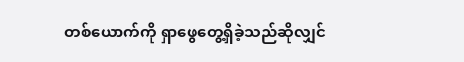တစ်ယောက်ကို ရှာဖွေတွေ့ရှိခဲ့သည်ဆိုလျှင်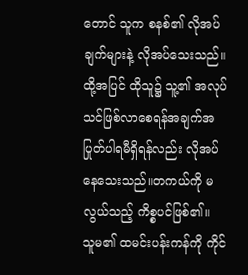တောင် သူက စနစ်၏ လိုအပ်ချက်များနဲ့ လိုအပ်သေးသည်။ထို့အပြင် ထိုသူ၌ သူ့၏ အလုပ်သင်ဖြစ်လာစေရန်အချက်အပြုတ်ပါရမီရှိရန်လည်း လိုအပ်နေသေးသည်။တကယ်ကို မလွယ်သည့် ကိစ္စပင်ဖြစ်၏။
သူမ၏ ထမင်းပန်းကန်ကို ကိုင်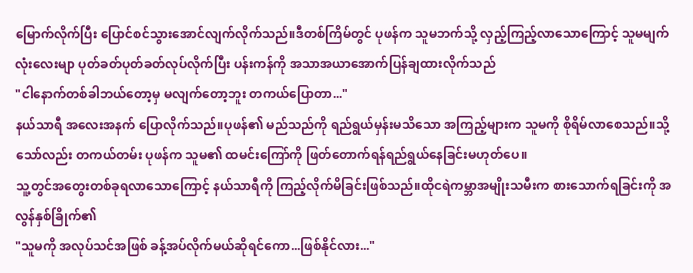မြောက်လိုက်ပြီး ပြောင်စင်သွားအောင်လျက်လိုက်သည်။ဒီတစ်ကြိမ်တွင် ပုဖန်က သူမဘက်သို့ လှည့်ကြည့်လာသောကြောင့် သူမမျက် လုံးလေးမျာ ပုတ်ခတ်ပုတ်ခတ်လုပ်လိုက်ပြီး ပန်းကန်ကို အသာအယာအောက်ပြန်ချထားလိုက်သည်
"ငါနောက်တစ်ခါဘယ်တော့မှ မလျက်တော့ဘူး တကယ်ပြောတာ..."
နယ်သာရီ အလေးအနက် ပြောလိုက်သည်။ပုဖန်၏ မည်သည်ကို ရည်ရွယ်မှန်းမသိသော အကြည့်များက သူမကို စိုရိမ်လာစေသည်။သို့သော်လည်း တကယ်တမ်း ပုဖန်က သူမ၏ ထမင်းကြော်ကို ဖြတ်တောက်ရန်ရည်ရွယ်နေခြင်းမဟုတ်ပေ။
သူ့တွင်အတွေးတစ်ခုရလာသောကြောင့် နယ်သာရီကို ကြည့်လိုက်မိခြင်းဖြစ်သည်။ထိုငရဲကမ္ဘာအမျိုးသမီးက စားသောက်ရခြင်းကို အလွန်နှစ်ခြိုက်၏
"သူမကို အလုပ်သင်အဖြစ် ခန့်အပ်လိုက်မယ်ဆိုရင်ကော...ဖြစ်နိုင်လား..."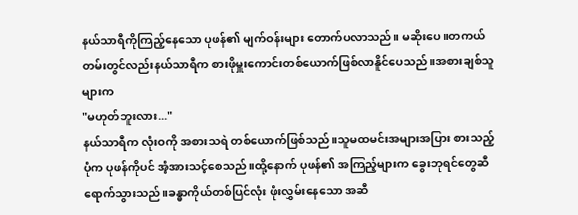နယ်သာရီကိုကြည့်နေသော ပုဖန်၏ မျက်ဝန်းများ တောက်ပလာသည်။ မဆိုးပေ။တကယ်တမ်းတွင်လည်းနယ်သာရီက စားဖိုမှူးကောင်းတစ်ယောက်ဖြစ်လာနိူင်ပေသည်။အစားချစ်သူများက
"မဟုတ်ဘူးလား..."
နယ်သာရီက လုံးဝကို အစားသရဲ တစ်ယောက်ဖြစ်သည်။သူမထမင်းအများအပြား စားသည့်ပုံက ပုဖန်ကိုပင် အံ့အားသင့်စေသည်။ထို့နောက် ပုဖန်၏ အကြည့်များက ခွေးဘုရင်တွေဆီ ရောက်သွားသည်။ခန္ဓာကိုယ်တစ်ပြင်လုံး ဖုံးလွှမ်းနေသော အဆီ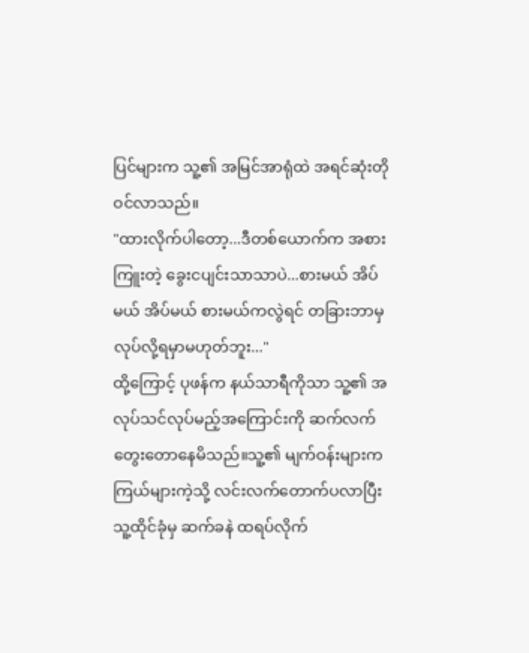ပြင်များက သူ့၏ အမြင်အာရုံထဲ အရင်ဆုံးတိုဝင်လာသည်။
"ထားလိုက်ပါတော့...ဒီတစ်ယောက်က အစားကြူးတဲ့ ခွေးငပျင်းသာသာပဲ...စားမယ် အိပ်မယ် အိပ်မယ် စားမယ်ကလွဲရင် တခြားဘာမှလုပ်လို့ရမှာမဟုတ်ဘူး..."
ထို့ကြောင့် ပုဖန်က နယ်သာရီကိုသာ သူ့၏ အလုပ်သင်လုပ်မည့်အကြောင်းကို ဆက်လက်တွေးတောနေမိသည်။သူ့၏ မျက်ဝန်းများက ကြယ်များကဲ့သို့ လင်းလက်တောက်ပလာပြီး သူ့ထိုင်ခုံမှ ဆက်ခနဲ ထရပ်လိုက်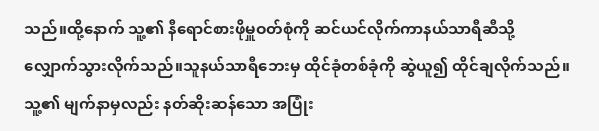သည်။ထို့နောက် သူ့၏ နီရောင်စားဖိုမှူဝတ်စုံကို ဆင်ယင်လိုက်ကာနယ်သာရီဆီသို့ လျှောက်သွားလိုက်သည်။သူနယ်သာရီဘေးမှ ထိုင်ခုံတစ်ခုံကို ဆွဲယူ၍ ထိုင်ချလိုက်သည်။သူ့၏ မျက်နာမှလည်း နတ်ဆိုးဆန်သော အပြုံး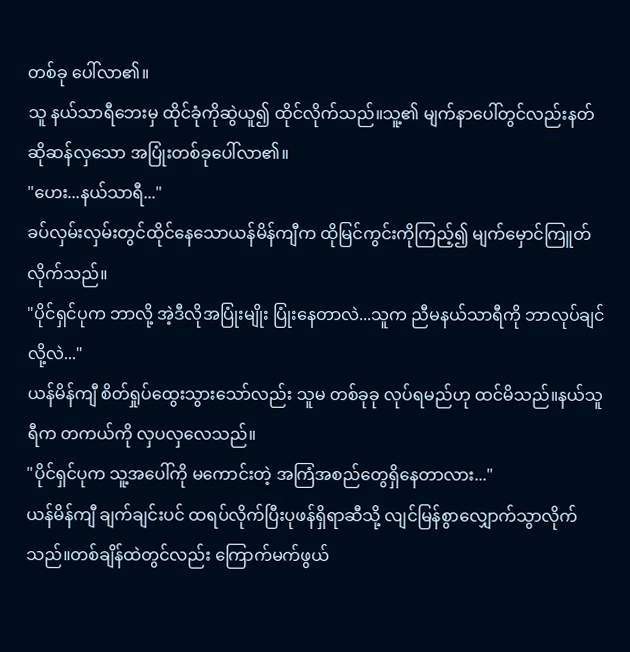တစ်ခု ပေါ်လာ၏။
သူ နယ်သာရီဘေးမှ ထိုင်ခုံကိုဆွဲယူ၍ ထိုင်လိုက်သည်။သူ့၏ မျက်နာပေါ်တွင်လည်းနတ်ဆိုဆန်လှသော အပြုံးတစ်ခုပေါ်လာ၏။
"ဟေး...နယ်သာရီ..."
ခပ်လှမ်းလှမ်းတွင်ထိုင်နေသောယန်မိန်ကျီက ထိုမြင်ကွင်းကိုကြည့်၍ မျက်မှောင်ကြူတ်လိုက်သည်။
"ပိုင်ရှင်ပုက ဘာလို့ အဲ့ဒီလိုအပြုံးမျိုး ပြုံးနေတာလဲ...သူက ညီမနယ်သာရီကို ဘာလုပ်ချင်လို့လဲ..."
ယန်မိန်ကျီ စိတ်ရှုပ်ထွေးသွားသော်လည်း သူမ တစ်ခုခု လုပ်ရမည်ဟု ထင်မိသည်။နယ်သူရီက တကယ်ကို လှပလှလေသည်။
"ပိုင်ရှင်ပုက သူ့အပေါ်ကို မကောင်းတဲ့ အကြံအစည်တွေရှိနေတာလား..."
ယန်မိန်ကျီ ချက်ချင်းပင် ထရပ်လိုက်ပြီးပုဖန်ရှိရာဆီသို့ လျင်မြန်စွာလျှောက်သွာလိုက်သည်။တစ်ချိန်ထဲတွင်လည်း ကြောက်မက်ဖွယ်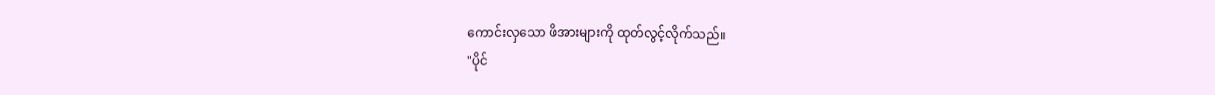ကောင်းလှသော ဖိအားများကို ထုတ်လွင့်လိုက်သည်။
"ပိုင်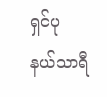ရှင်ပု နယ်သာရီ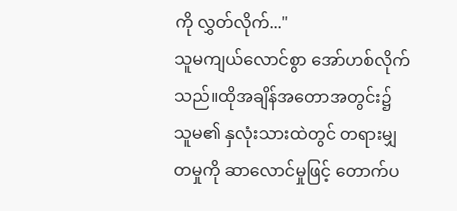ကို လွှတ်လိုက်..."
သူမကျယ်လောင်စွာ အော်ဟစ်လိုက်သည်။ထိုအချိန်အတောအတွင်း၌ သူမ၏ နှလုံးသားထဲတွင် တရားမျှတမှုကို ဆာလောင်မှုဖြင့် တောက်ပ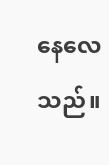နေလေသည်။